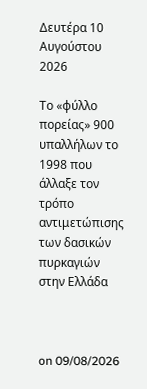Δευτέρα 10 Αυγούστου 2026

Το «φύλλο πορείας» 900 υπαλλήλων το 1998 που άλλαξε τον τρόπο αντιμετώπισης των δασικών πυρκαγιών στην Ελλάδα



on 09/08/2026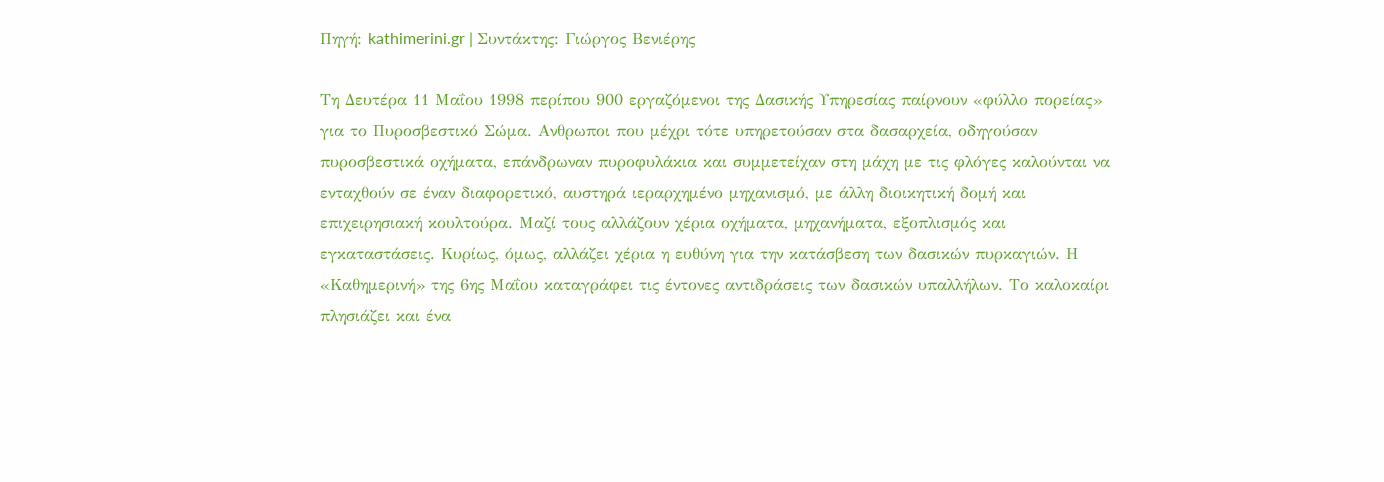Πηγή: kathimerini.gr | Συντάκτης: Γιώργος Βενιέρης

Τη Δευτέρα 11 Μαΐου 1998 περίπου 900 εργαζόμενοι της Δασικής Υπηρεσίας παίρνουν «φύλλο πορείας» για το Πυροσβεστικό Σώμα. Aνθρωποι που μέχρι τότε υπηρετούσαν στα δασαρχεία, οδηγούσαν πυροσβεστικά οχήματα, επάνδρωναν πυροφυλάκια και συμμετείχαν στη μάχη με τις φλόγες καλούνται να ενταχθούν σε έναν διαφορετικό, αυστηρά ιεραρχημένο μηχανισμό, με άλλη διοικητική δομή και επιχειρησιακή κουλτούρα. Μαζί τους αλλάζουν χέρια οχήματα, μηχανήματα, εξοπλισμός και εγκαταστάσεις. Κυρίως, όμως, αλλάζει χέρια η ευθύνη για την κατάσβεση των δασικών πυρκαγιών. Η «Καθημερινή» της 6ης Μαΐου καταγράφει τις έντονες αντιδράσεις των δασικών υπαλλήλων. Το καλοκαίρι πλησιάζει και ένα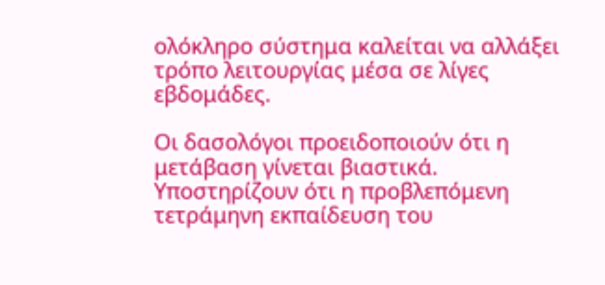ολόκληρο σύστημα καλείται να αλλάξει τρόπο λειτουργίας μέσα σε λίγες εβδομάδες.

Οι δασολόγοι προειδοποιούν ότι η μετάβαση γίνεται βιαστικά. Υποστηρίζουν ότι η προβλεπόμενη τετράμηνη εκπαίδευση του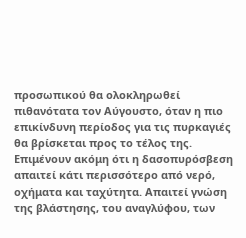προσωπικού θα ολοκληρωθεί πιθανότατα τον Αύγουστο, όταν η πιο επικίνδυνη περίοδος για τις πυρκαγιές θα βρίσκεται προς το τέλος της. Επιμένουν ακόμη ότι η δασοπυρόσβεση απαιτεί κάτι περισσότερο από νερό, οχήματα και ταχύτητα. Απαιτεί γνώση της βλάστησης, του αναγλύφου, των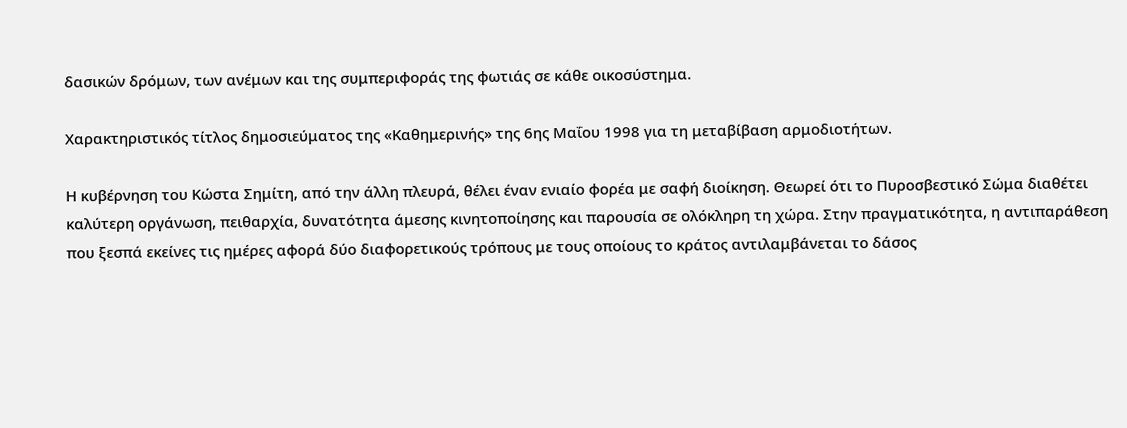δασικών δρόμων, των ανέμων και της συμπεριφοράς της φωτιάς σε κάθε οικοσύστημα.

Χαρακτηριστικός τίτλος δημοσιεύματος της «Καθημερινής» της 6ης Μαΐου 1998 για τη μεταβίβαση αρμοδιοτήτων.

Η κυβέρνηση του Κώστα Σημίτη, από την άλλη πλευρά, θέλει έναν ενιαίο φορέα με σαφή διοίκηση. Θεωρεί ότι το Πυροσβεστικό Σώμα διαθέτει καλύτερη οργάνωση, πειθαρχία, δυνατότητα άμεσης κινητοποίησης και παρουσία σε ολόκληρη τη χώρα. Στην πραγματικότητα, η αντιπαράθεση που ξεσπά εκείνες τις ημέρες αφορά δύο διαφορετικούς τρόπους με τους οποίους το κράτος αντιλαμβάνεται το δάσος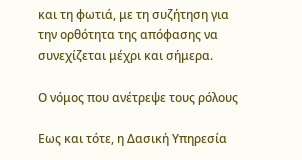και τη φωτιά, με τη συζήτηση για την ορθότητα της απόφασης να συνεχίζεται μέχρι και σήμερα.

Ο νόμος που ανέτρεψε τους ρόλους

Εως και τότε, η Δασική Υπηρεσία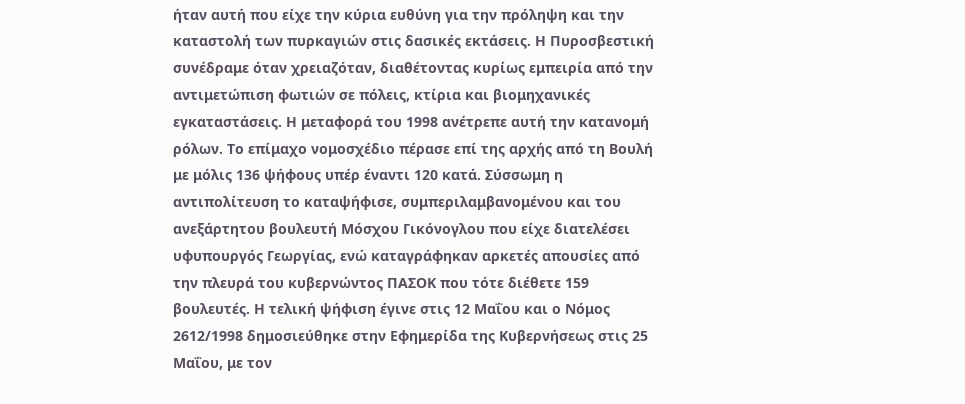ήταν αυτή που είχε την κύρια ευθύνη για την πρόληψη και την καταστολή των πυρκαγιών στις δασικές εκτάσεις. Η Πυροσβεστική συνέδραμε όταν χρειαζόταν, διαθέτοντας κυρίως εμπειρία από την αντιμετώπιση φωτιών σε πόλεις, κτίρια και βιομηχανικές εγκαταστάσεις. Η μεταφορά του 1998 ανέτρεπε αυτή την κατανομή ρόλων. Το επίμαχο νομοσχέδιο πέρασε επί της αρχής από τη Βουλή με μόλις 136 ψήφους υπέρ έναντι 120 κατά. Σύσσωμη η αντιπολίτευση το καταψήφισε, συμπεριλαμβανομένου και του ανεξάρτητου βουλευτή Μόσχου Γικόνογλου που είχε διατελέσει υφυπουργός Γεωργίας, ενώ καταγράφηκαν αρκετές απουσίες από την πλευρά του κυβερνώντος ΠΑΣΟΚ που τότε διέθετε 159 βουλευτές. Η τελική ψήφιση έγινε στις 12 Μαΐου και ο Νόμος 2612/1998 δημοσιεύθηκε στην Εφημερίδα της Κυβερνήσεως στις 25 Μαΐου, με τον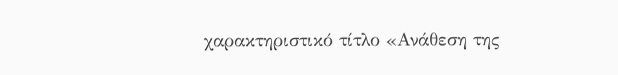χαρακτηριστικό τίτλο «Ανάθεση της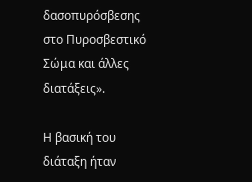δασοπυρόσβεσης στο Πυροσβεστικό Σώμα και άλλες διατάξεις».

Η βασική του διάταξη ήταν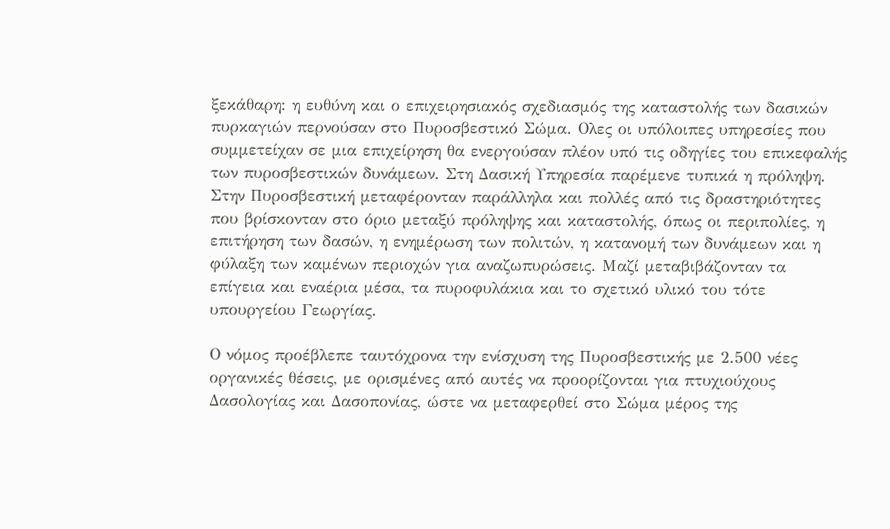ξεκάθαρη: η ευθύνη και ο επιχειρησιακός σχεδιασμός της καταστολής των δασικών πυρκαγιών περνούσαν στο Πυροσβεστικό Σώμα. Ολες οι υπόλοιπες υπηρεσίες που συμμετείχαν σε μια επιχείρηση θα ενεργούσαν πλέον υπό τις οδηγίες του επικεφαλής των πυροσβεστικών δυνάμεων. Στη Δασική Υπηρεσία παρέμενε τυπικά η πρόληψη. Στην Πυροσβεστική μεταφέρονταν παράλληλα και πολλές από τις δραστηριότητες που βρίσκονταν στο όριο μεταξύ πρόληψης και καταστολής, όπως οι περιπολίες, η επιτήρηση των δασών, η ενημέρωση των πολιτών, η κατανομή των δυνάμεων και η φύλαξη των καμένων περιοχών για αναζωπυρώσεις. Μαζί μεταβιβάζονταν τα επίγεια και εναέρια μέσα, τα πυροφυλάκια και το σχετικό υλικό του τότε υπουργείου Γεωργίας.

Ο νόμος προέβλεπε ταυτόχρονα την ενίσχυση της Πυροσβεστικής με 2.500 νέες οργανικές θέσεις, με ορισμένες από αυτές να προορίζονται για πτυχιούχους Δασολογίας και Δασοπονίας, ώστε να μεταφερθεί στο Σώμα μέρος της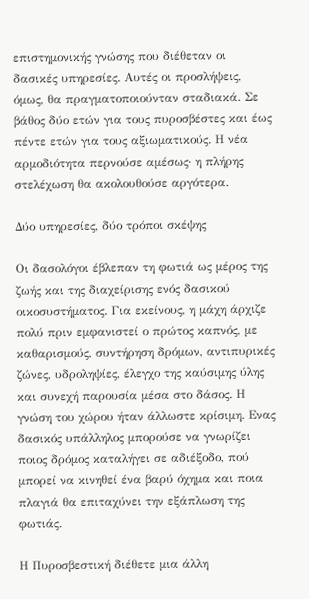επιστημονικής γνώσης που διέθεταν οι δασικές υπηρεσίες. Αυτές οι προσλήψεις, όμως, θα πραγματοποιούνταν σταδιακά. Σε βάθος δύο ετών για τους πυροσβέστες και έως πέντε ετών για τους αξιωματικούς. Η νέα αρμοδιότητα περνούσε αμέσως· η πλήρης στελέχωση θα ακολουθούσε αργότερα.

Δύο υπηρεσίες, δύο τρόποι σκέψης

Οι δασολόγοι έβλεπαν τη φωτιά ως μέρος της ζωής και της διαχείρισης ενός δασικού οικοσυστήματος. Για εκείνους, η μάχη άρχιζε πολύ πριν εμφανιστεί ο πρώτος καπνός, με καθαρισμούς, συντήρηση δρόμων, αντιπυρικές ζώνες, υδροληψίες, έλεγχο της καύσιμης ύλης και συνεχή παρουσία μέσα στο δάσος. Η γνώση του χώρου ήταν άλλωστε κρίσιμη. Ενας δασικός υπάλληλος μπορούσε να γνωρίζει ποιος δρόμος καταλήγει σε αδιέξοδο, πού μπορεί να κινηθεί ένα βαρύ όχημα και ποια πλαγιά θα επιταχύνει την εξάπλωση της φωτιάς.

Η Πυροσβεστική διέθετε μια άλλη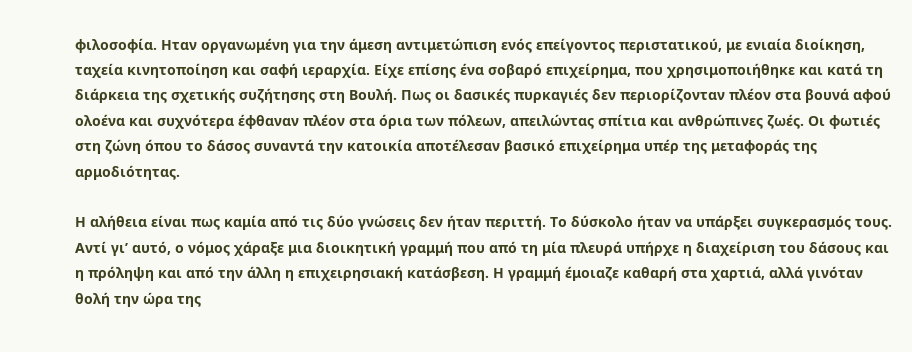φιλοσοφία. Ηταν οργανωμένη για την άμεση αντιμετώπιση ενός επείγοντος περιστατικού, με ενιαία διοίκηση, ταχεία κινητοποίηση και σαφή ιεραρχία. Είχε επίσης ένα σοβαρό επιχείρημα, που χρησιμοποιήθηκε και κατά τη διάρκεια της σχετικής συζήτησης στη Βουλή. Πως οι δασικές πυρκαγιές δεν περιορίζονταν πλέον στα βουνά αφού ολοένα και συχνότερα έφθαναν πλέον στα όρια των πόλεων, απειλώντας σπίτια και ανθρώπινες ζωές. Οι φωτιές στη ζώνη όπου το δάσος συναντά την κατοικία αποτέλεσαν βασικό επιχείρημα υπέρ της μεταφοράς της αρμοδιότητας.

Η αλήθεια είναι πως καμία από τις δύο γνώσεις δεν ήταν περιττή. Το δύσκολο ήταν να υπάρξει συγκερασμός τους. Αντί γι’ αυτό, ο νόμος χάραξε μια διοικητική γραμμή που από τη μία πλευρά υπήρχε η διαχείριση του δάσους και η πρόληψη και από την άλλη η επιχειρησιακή κατάσβεση. Η γραμμή έμοιαζε καθαρή στα χαρτιά, αλλά γινόταν θολή την ώρα της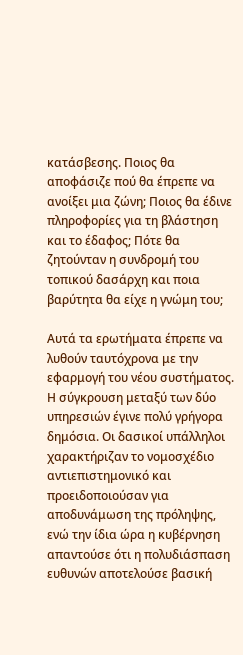κατάσβεσης. Ποιος θα αποφάσιζε πού θα έπρεπε να ανοίξει μια ζώνη; Ποιος θα έδινε πληροφορίες για τη βλάστηση και το έδαφος; Πότε θα ζητούνταν η συνδρομή του τοπικού δασάρχη και ποια βαρύτητα θα είχε η γνώμη του;

Αυτά τα ερωτήματα έπρεπε να λυθούν ταυτόχρονα με την εφαρμογή του νέου συστήματος. Η σύγκρουση μεταξύ των δύο υπηρεσιών έγινε πολύ γρήγορα δημόσια. Οι δασικοί υπάλληλοι χαρακτήριζαν το νομοσχέδιο αντιεπιστημονικό και προειδοποιούσαν για αποδυνάμωση της πρόληψης, ενώ την ίδια ώρα η κυβέρνηση απαντούσε ότι η πολυδιάσπαση ευθυνών αποτελούσε βασική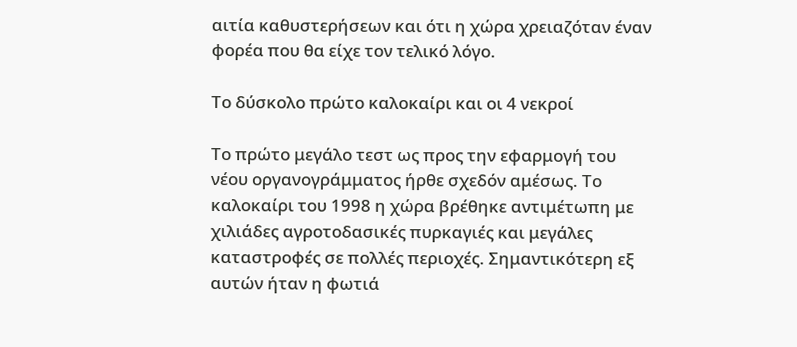αιτία καθυστερήσεων και ότι η χώρα χρειαζόταν έναν φορέα που θα είχε τον τελικό λόγο.

Το δύσκολο πρώτο καλοκαίρι και οι 4 νεκροί

Το πρώτο μεγάλο τεστ ως προς την εφαρμογή του νέου οργανογράμματος ήρθε σχεδόν αμέσως. Το καλοκαίρι του 1998 η χώρα βρέθηκε αντιμέτωπη με χιλιάδες αγροτοδασικές πυρκαγιές και μεγάλες καταστροφές σε πολλές περιοχές. Σημαντικότερη εξ αυτών ήταν η φωτιά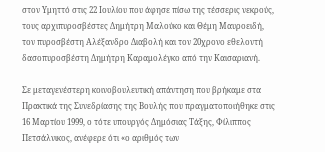στον Υμηττό στις 22 Ιουλίου που άφησε πίσω της τέσσερις νεκρούς, τους αρχιπυροσβέστες Δημήτρη Μαλούκο και Θέμη Μαυροειδή, τον πυροσβέστη Αλέξανδρο Διαβολή και τον 20χρονο εθελοντή δασοπυροσβέστη Δημήτρη Καραμολέγκο από την Καισαριανή.

Σε μεταγενέστερη κοινοβουλευτική απάντηση που βρήκαμε στα Πρακτικά της Συνεδρίασης της Βουλής που πραγματοποιήθηκε στις 16 Μαρτίου 1999, ο τότε υπουργός Δημόσιας Τάξης, Φίλιππος Πετσάλνικος, ανέφερε ότι «ο αριθμός των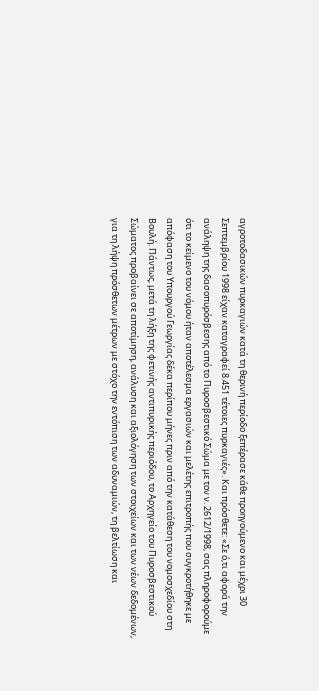αγροτοδασικών πυρκαγιών κατά τη θερινή περίοδο ξεπέρασε κάθε προηγούμενο και μέχρι 30 Σεπτεμβρίου 1998 είχαν καταγραφεί 8.451 τέτοιες πυρκαγιές». Και πρόσθετε: «Σε ό,τι αφορά την ανάληψη της δασοπυρόσβεσης από το Πυροσβεστικό Σώμα με τον ν. 2612/1998, σας πληροφορούμε ότι το κείμενο του νόμου ήταν αποτέλεσμα εργασιών και μελέτης επιτροπής που συγκροτήθηκε με απόφαση του Υπουργού Γεωργίας δέκα περίπου μήνες πριν από την κατάθεση του νομοσχεδίου στη Βουλή. Πάντως, μετά τη λήξη της φετινής αντιπυρικής περιόδου, το Αρχηγείο του Πυροσβεστικού Σώματος προβαίνει σε αποτίμηση, ανάλυση και αξιολόγηση των στοιχείων και των νέων δεδομένων, για τη λήψη πρόσθετων μέτρων με στόχο την εντόπιση των αδυναμιών, τη βελτίωση και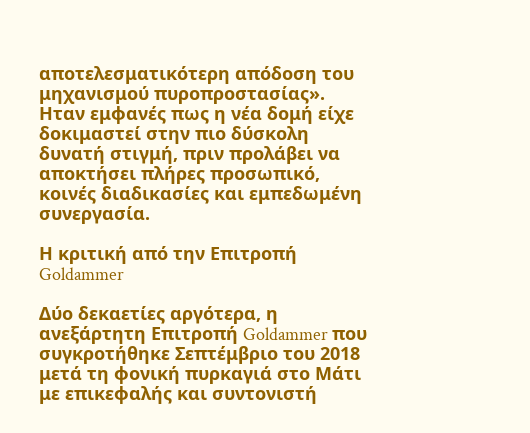αποτελεσματικότερη απόδοση του μηχανισμού πυροπροστασίας». Ηταν εμφανές πως η νέα δομή είχε δοκιμαστεί στην πιο δύσκολη δυνατή στιγμή, πριν προλάβει να αποκτήσει πλήρες προσωπικό, κοινές διαδικασίες και εμπεδωμένη συνεργασία.

Η κριτική από την Επιτροπή Goldammer

Δύο δεκαετίες αργότερα, η ανεξάρτητη Επιτροπή Goldammer που συγκροτήθηκε Σεπτέμβριο του 2018 μετά τη φονική πυρκαγιά στο Μάτι με επικεφαλής και συντονιστή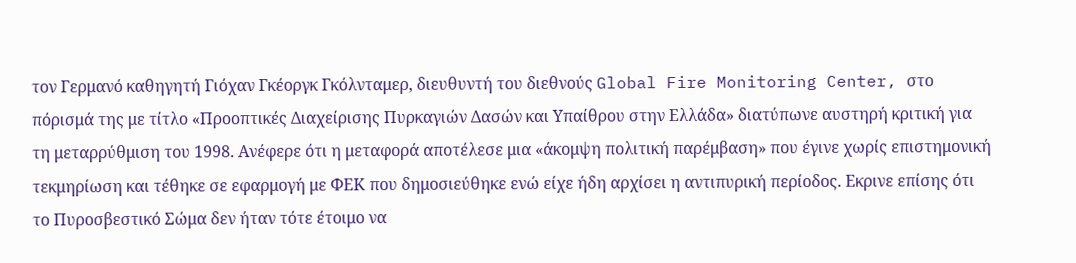τον Γερμανό καθηγητή Γιόχαν Γκέοργκ Γκόλνταμερ, διευθυντή του διεθνούς Global Fire Monitoring Center, στο πόρισμά της με τίτλο «Προοπτικές Διαχείρισης Πυρκαγιών Δασών και Υπαίθρου στην Ελλάδα» διατύπωνε αυστηρή κριτική για τη μεταρρύθμιση του 1998. Ανέφερε ότι η μεταφορά αποτέλεσε μια «άκομψη πολιτική παρέμβαση» που έγινε χωρίς επιστημονική τεκμηρίωση και τέθηκε σε εφαρμογή με ΦΕΚ που δημοσιεύθηκε ενώ είχε ήδη αρχίσει η αντιπυρική περίοδος. Εκρινε επίσης ότι το Πυροσβεστικό Σώμα δεν ήταν τότε έτοιμο να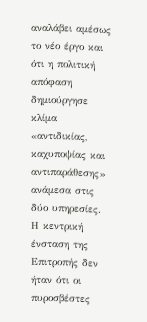αναλάβει αμέσως το νέο έργο και ότι η πολιτική απόφαση δημιούργησε κλίμα «αντιδικίας, καχυποψίας και αντιπαράθεσης» ανάμεσα στις δύο υπηρεσίες. Η κεντρική ένσταση της Επιτροπής δεν ήταν ότι οι πυροσβέστες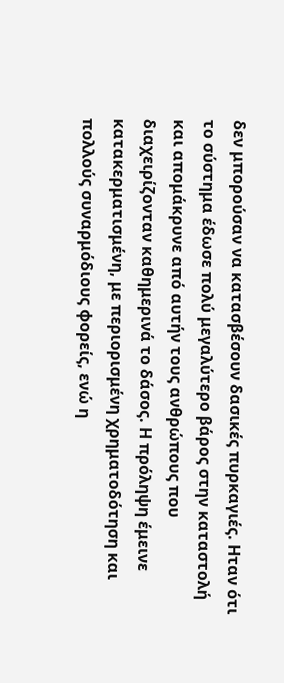δεν μπορούσαν να κατασβέσουν δασικές πυρκαγιές. Ηταν ότι το σύστημα έδωσε πολύ μεγαλύτερο βάρος στην καταστολή και απομάκρυνε από αυτήν τους ανθρώπους που διαχειρίζονταν καθημερινά το δάσος. Η πρόληψη έμεινε κατακερματισμένη, με περιορισμένη χρηματοδότηση και πολλούς συναρμόδιους φορείς, ενώ η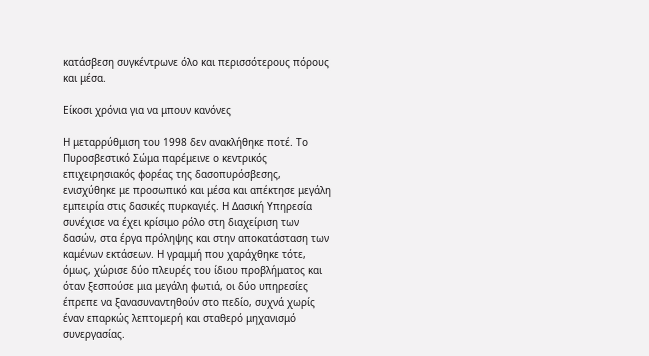κατάσβεση συγκέντρωνε όλο και περισσότερους πόρους και μέσα.

Είκοσι χρόνια για να μπουν κανόνες

Η μεταρρύθμιση του 1998 δεν ανακλήθηκε ποτέ. Το Πυροσβεστικό Σώμα παρέμεινε ο κεντρικός επιχειρησιακός φορέας της δασοπυρόσβεσης, ενισχύθηκε με προσωπικό και μέσα και απέκτησε μεγάλη εμπειρία στις δασικές πυρκαγιές. Η Δασική Υπηρεσία συνέχισε να έχει κρίσιμο ρόλο στη διαχείριση των δασών, στα έργα πρόληψης και στην αποκατάσταση των καμένων εκτάσεων. Η γραμμή που χαράχθηκε τότε, όμως, χώρισε δύο πλευρές του ίδιου προβλήματος και όταν ξεσπούσε μια μεγάλη φωτιά, οι δύο υπηρεσίες έπρεπε να ξανασυναντηθούν στο πεδίο, συχνά χωρίς έναν επαρκώς λεπτομερή και σταθερό μηχανισμό συνεργασίας.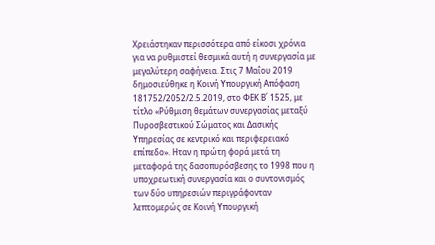Χρειάστηκαν περισσότερα από είκοσι χρόνια για να ρυθμιστεί θεσμικά αυτή η συνεργασία με μεγαλύτερη σαφήνεια. Στις 7 Μαΐου 2019 δημοσιεύθηκε η Κοινή Υπουργική Απόφαση 181752/2052/2.5.2019, στο ΦΕΚ Β΄ 1525, με τίτλο «Ρύθμιση θεμάτων συνεργασίας μεταξύ Πυροσβεστικού Σώματος και Δασικής Υπηρεσίας σε κεντρικό και περιφερειακό επίπεδο». Ηταν η πρώτη φορά μετά τη μεταφορά της δασοπυρόσβεσης το 1998 που η υποχρεωτική συνεργασία και ο συντονισμός των δύο υπηρεσιών περιγράφονταν λεπτομερώς σε Κοινή Υπουργική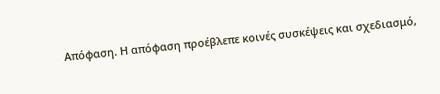Απόφαση. Η απόφαση προέβλεπε κοινές συσκέψεις και σχεδιασμό,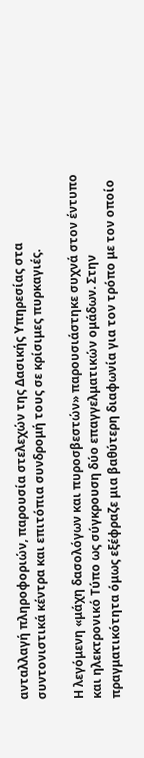ανταλλαγή πληροφοριών, παρουσία στελεχών της Δασικής Υπηρεσίας στα συντονιστικά κέντρα και επιτόπια συνδρομή τους σε κρίσιμες πυρκαγιές.

Η λεγόμενη «μάχη δασολόγων και πυροσβεστών» παρουσιάστηκε συχνά στον έντυπο και ηλεκτρονικό Τύπο ως σύγκρουση δύο επαγγελματικών ομάδων. Στην πραγματικότητα όμως εξέφραζε μια βαθύτερη διαφωνία για τον τρόπο με τον οποίο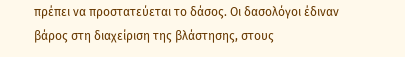πρέπει να προστατεύεται το δάσος. Οι δασολόγοι έδιναν βάρος στη διαχείριση της βλάστησης, στους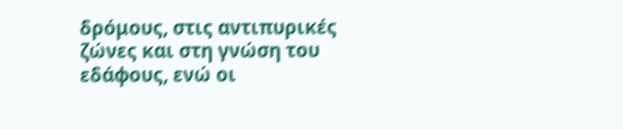δρόμους, στις αντιπυρικές ζώνες και στη γνώση του εδάφους, ενώ οι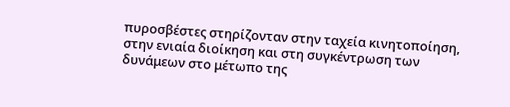πυροσβέστες στηρίζονταν στην ταχεία κινητοποίηση, στην ενιαία διοίκηση και στη συγκέντρωση των δυνάμεων στο μέτωπο της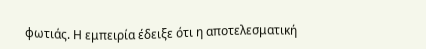φωτιάς. Η εμπειρία έδειξε ότι η αποτελεσματική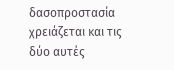δασοπροστασία χρειάζεται και τις δύο αυτές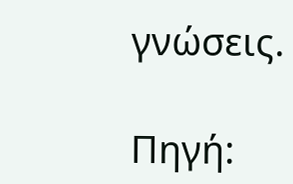γνώσεις.

Πηγή: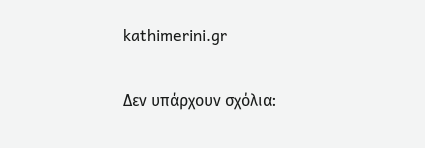kathimerini.gr

Δεν υπάρχουν σχόλια: